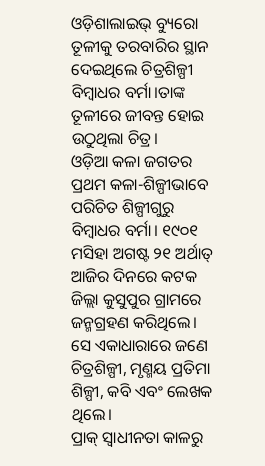ଓଡ଼ିଶାଲାଇଭ୍ ବ୍ୟୁରୋ
ତୂଳୀକୁ ତରବାରିର ସ୍ଥାନ ଦେଇଥିଲେ ଚିତ୍ରଶିଳ୍ପୀ ବିମ୍ବାଧର ବର୍ମା।ତାଙ୍କ ତୂଳୀରେ ଜୀବନ୍ତ ହୋଇ ଉଠୁଥିଲା ଚିତ୍ର।
ଓଡ଼ିଆ କଳା ଜଗତର ପ୍ରଥମ କଳା-ଶିଳ୍ପୀଭାବେ ପରିଚିତ ଶିଳ୍ପୀଗୁରୁ ବିମ୍ଵାଧର ବର୍ମା। ୧୯୦୧ ମସିହା ଅଗଷ୍ଟ ୨୧ ଅର୍ଥାତ୍ ଆଜିର ଦିନରେ କଟକ ଜିଲ୍ଲା କୁସୁପୁର ଗ୍ରାମରେ ଜନ୍ମଗ୍ରହଣ କରିଥିଲେ। ସେ ଏକାଧାରାରେ ଜଣେ ଚିତ୍ରଶିଳ୍ପୀ, ମୃଣ୍ମୟ ପ୍ରତିମା ଶିଳ୍ପୀ, କବି ଏବଂ ଲେଖକ ଥିଲେ।
ପ୍ରାକ୍ ସ୍ଵାଧୀନତା କାଳରୁ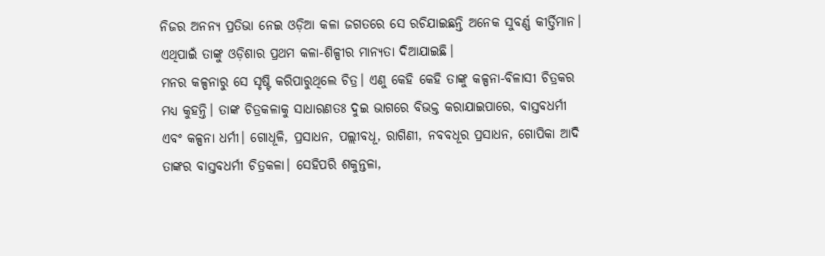ନିଜର ଅନନ୍ୟ ପ୍ରତିଭା ନେଇ ଓଡ଼ିଆ କଳା ଜଗତରେ ସେ ରଚିଯାଇଛନ୍ତି ଅନେକ ସୁବର୍ଣ୍ଣ କୀର୍ତ୍ତିମାନ। ଏଥିପାଇଁ ତାଙ୍କୁ ଓଡ଼ିଶାର ପ୍ରଥମ କଳା-ଶିଳ୍ପୀର ମାନ୍ୟତା ଦିଆଯାଇଛି।
ମନର କଳ୍ପନାରୁ ସେ ସୃଷ୍ଟି କରିପାରୁଥିଲେ ଚିତ୍ର। ଏଣୁ କେହି କେହି ତାଙ୍କୁ କଳ୍ପନା-ବିଳାସୀ ଚିତ୍ରକର ମଧ୍ୟ କୁହନ୍ତି। ତାଙ୍କ ଚିତ୍ରକଳାକୁ ସାଧାରଣତଃ ଦୁଇ ଭାଗରେ ବିଭକ୍ତ କରାଯାଇପାରେ, ବାସ୍ତବଧର୍ମୀ ଏବଂ କଳ୍ପନା ଧର୍ମୀ। ଗୋଧୂଳି, ପ୍ରସାଧନ, ପଲ୍ଲୀବଧୂ, ରାଗିଣୀ, ନବବଧୂର ପ୍ରସାଧନ, ଗୋପିକା ଆଦି ତାଙ୍କର ବାସ୍ତବଧର୍ମୀ ଚିତ୍ରକଳା। ସେହିପରି ଶକୁନ୍ତଳା,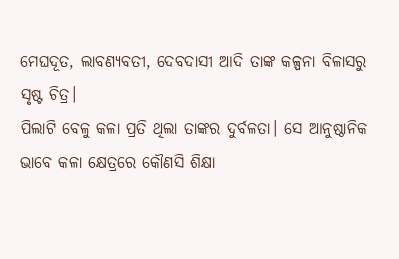ମେଘଦୂତ, ଲାବଣ୍ୟବତୀ, ଦେବଦାସୀ ଆଦି ତାଙ୍କ କଳ୍ପନା ବିଳାସରୁ ସୃଷ୍ଟ ଚିତ୍ର।
ପିଲାଟି ବେଳୁ କଳା ପ୍ରତି ଥିଲା ତାଙ୍କର ଦୁର୍ବଳତା। ସେ ଆନୁଷ୍ଠାନିକ ଭାବେ କଳା କ୍ଷେତ୍ରରେ କୌଣସି ଶିକ୍ଷା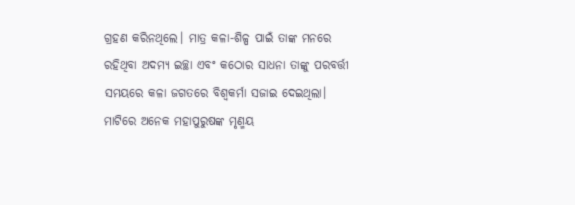ଗ୍ରହଣ କରିନଥିଲେ। ମାତ୍ର କଳା-ଶିଳ୍ପ ପାଇଁ ତାଙ୍କ ମନରେ ରହିଥିବା ଅଦମ୍ୟ ଇଚ୍ଛା ଏବଂ କଠୋର ସାଧନା ତାଙ୍କୁ ପରବର୍ତ୍ତୀ ସମୟରେ କଳା ଜଗତରେ ବିଶ୍ଵକର୍ମା ସଜାଇ ଦେଇଥିଲା।
ମାଟିରେ ଅନେକ ମହାପୁରୁଷଙ୍କ ମୃଣ୍ମୟ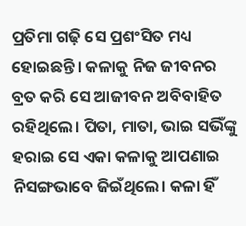ପ୍ରତିମା ଗଢ଼ି ସେ ପ୍ରଶଂସିତ ମଧ୍ୟ ହୋଇଛନ୍ତି। କଳାକୁ ନିଜ ଜୀବନର ବ୍ରତ କରି ସେ ଆଜୀବନ ଅବିବାହିତ ରହିଥିଲେ। ପିତା, ମାତା, ଭାଇ ସଭିଁଙ୍କୁ ହରାଇ ସେ ଏକା କଳାକୁ ଆପଣାଇ ନିସଙ୍ଗଭାବେ ଜିଇଁଥିଲେ। କଳା ହିଁ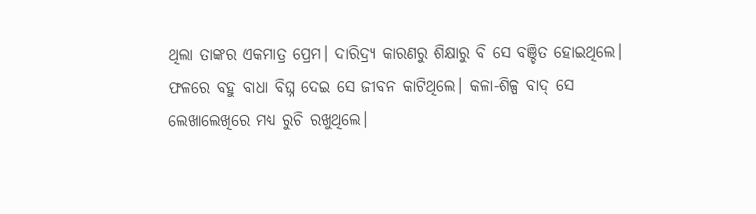ଥିଲା ତାଙ୍କର ଏକମାତ୍ର ପ୍ରେମ। ଦାରିଦ୍ର୍ୟ କାରଣରୁ ଶିକ୍ଷାରୁ ବି ସେ ବଞ୍ଚିତ ହୋଇଥିଲେ। ଫଳରେ ବହୁ ବାଧା ବିଘ୍ନ ଦେଇ ସେ ଜୀବନ କାଟିଥିଲେ। କଳା-ଶିଳ୍ପ ବାଦ୍ ସେ ଲେଖାଲେଖିରେ ମଧ୍ୟ ରୁଚି ରଖୁଥିଲେ।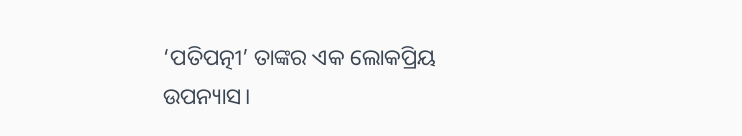‘ପତିପତ୍ନୀ’ ତାଙ୍କର ଏକ ଲୋକପ୍ରିୟ ଉପନ୍ୟାସ।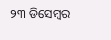୨୩ ଡିସେମ୍ଵର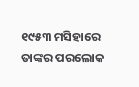୧୯୫୩ ମସିହାରେ ତାଙ୍କର ପରଲୋକ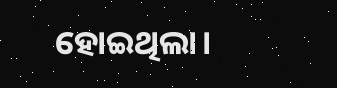ହୋଇଥିଲା।